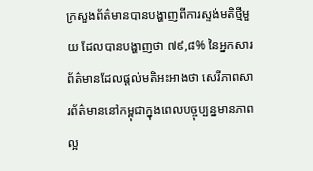ក្រសួងព័ត៌មានបានបង្ហាញពីការស្ទង់មតិថ្មីមួយ ដែលបានបង្ហាញថា ៧៩,៨% នៃអ្នកសារព័ត៌មានដែលផ្តល់មតិអះអាងថា សេរីភាពសារព័ត៌មាននៅកម្ពុជាក្នុងពេលបច្ចុប្បន្នមានភាពល្អ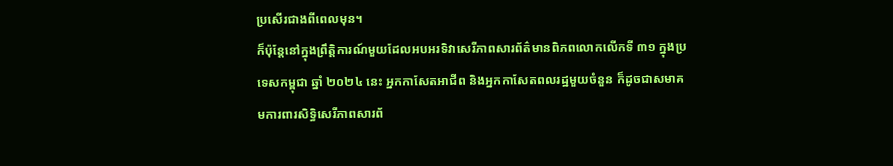ប្រសើរជាងពីពេលមុន។
ក៏ប៉ុន្តែនៅក្នុងព្រឹត្តិការណ៍មួយដែលអបអរទិវាសេរីភាពសារព័ត៌មានពិភពលោកលើកទី ៣១ ក្នុងប្រទេសកម្ពុជា ឆ្នាំ ២០២៤ នេះ អ្នកកាសែតអាជីព និងអ្នកកាសែតពលរដ្ឋមួយចំនួន ក៏ដូចជាសមាគមការពារសិទិ្ធសេរីភាពសារព័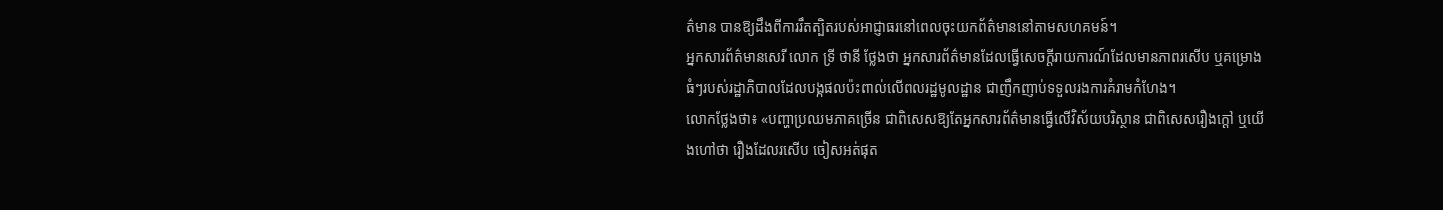ត៌មាន បានឱ្យដឹងពីការរឹតត្បិតរបស់អាជ្ញាធរនៅពេលចុះយកព័ត៌មាននៅតាមសហគមន៍។
អ្នកសារព័ត៌មានសេរី លោក ទ្រី ថានី ថ្លែងថា អ្នកសារព័ត៌មានដែលធ្វើសេចក្តីរាយការណ៍ដែលមានភាពរសើប ឬគម្រោងធំៗរបស់រដ្ឋាភិបាលដែលបង្កផលប៉ះពាល់លើពលរដ្ឋមូលដ្ឋាន ជាញឹកញាប់ទទួលរងការគំរាមកំហែង។
លោកថ្លែងថា៖ «បញ្ហាប្រឈមភាគច្រើន ជាពិសេសឱ្យតែអ្នកសារព័ត៌មានធ្វើលើវិស័យបរិស្ថាន ជាពិសេសរឿងក្តៅ ឬយើងហៅថា រឿងដែលរសើប ចៀសអត់ផុត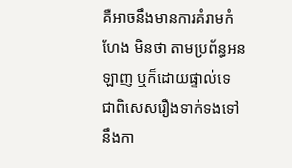គឺអាចនឹងមានការគំរាមកំហែង មិនថា តាមប្រព័ន្ធអនឡាញ ឬក៏ដោយផ្ទាល់ទេ ជាពិសេសរឿងទាក់ទងទៅនឹងកា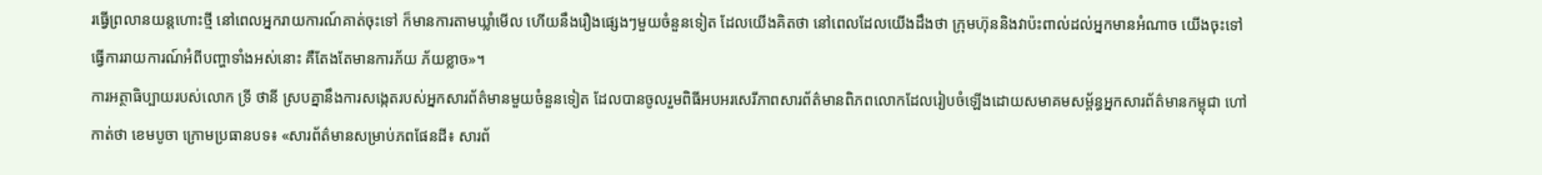រធ្វើព្រលានយន្តហោះថ្មី នៅពេលអ្នករាយការណ៍គាត់ចុះទៅ ក៏មានការតាមឃ្លាំមើល ហើយនឹងរឿងផ្សេងៗមួយចំនួនទៀត ដែលយើងគិតថា នៅពេលដែលយើងដឹងថា ក្រុមហ៊ុននិងវាប៉ះពាល់ដល់អ្នកមានអំណាច យើងចុះទៅធ្វើការរាយការណ៍អំពីបញ្ហាទាំងអស់នោះ គឺតែងតែមានការភ័យ ភ័យខ្លាច»។
ការអត្ថាធិប្បាយរបស់លោក ទ្រី ថានី ស្របគ្នានឹងការសង្កេតរបស់អ្នកសារព័ត៌មានមួយចំនួនទៀត ដែលបានចូលរួមពិធីអបអរសេរីភាពសារព័ត៌មានពិភពលោកដែលរៀបចំឡើងដោយសមាគមសម្ព័ន្ធអ្នកសារព័ត៌មានកម្ពុជា ហៅកាត់ថា ខេមបូចា ក្រោមប្រធានបទ៖ «សារព័ត៌មានសម្រាប់ភពផែនដី៖ សារព័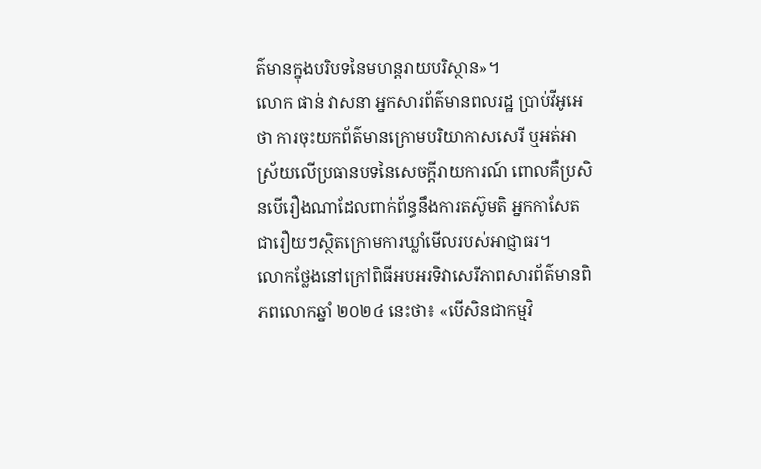ត៌មានក្នុងបរិបទនៃមហន្តរាយបរិស្ថាន»។
លោក ផាន់ វាសនា អ្នកសារព័ត៌មានពលរដ្ឋ ប្រាប់វីអូអេថា ការចុះយកព័ត៌មានក្រោមបរិយាកាសសេរី ឬអត់អាស្រ័យលើប្រធានបទនៃសេចក្តីរាយការណ៍ ពោលគឺប្រសិនបើរឿងណាដែលពាក់ព័ន្ធនឹងការតស៊ូមតិ អ្នកកាសែតជារឿយៗស្ថិតក្រោមការឃ្លាំមើលរបស់អាជ្ញាធរ។
លោកថ្លែងនៅក្រៅពិធីអបអរទិវាសេរីភាពសារព័ត៌មានពិភពលោកឆ្នាំ ២០២៤ នេះថា៖ «បើសិនជាកម្មវិ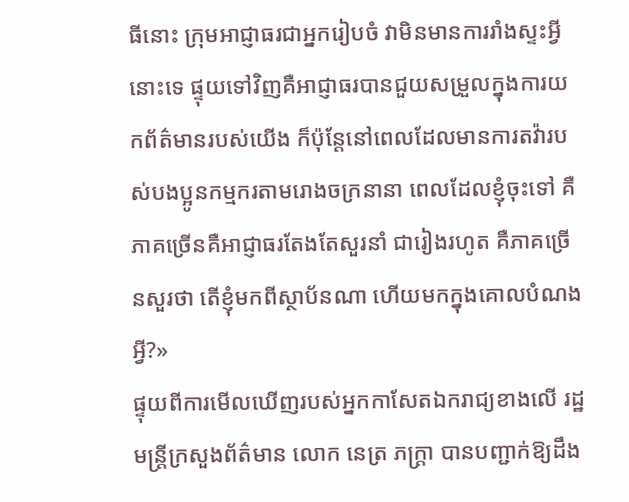ធីនោះ ក្រុមអាជ្ញាធរជាអ្នករៀបចំ វាមិនមានការរាំងស្ទះអ្វីនោះទេ ផ្ទុយទៅវិញគឺអាជ្ញាធរបានជួយសម្រួលក្នុងការយកព័ត៌មានរបស់យើង ក៏ប៉ុន្តែនៅពេលដែលមានការតវ៉ារបស់បងប្អូនកម្មករតាមរោងចក្រនានា ពេលដែលខ្ញុំចុះទៅ គឺភាគច្រើនគឺអាជ្ញាធរតែងតែសួរនាំ ជារៀងរហូត គឺភាគច្រើនសួរថា តើខ្ញុំមកពីស្ថាប័នណា ហើយមកក្នុងគោលបំណងអ្វី?»
ផ្ទុយពីការមើលឃើញរបស់អ្នកកាសែតឯករាជ្យខាងលើ រដ្ឋមន្រ្តីក្រសួងព័ត៌មាន លោក នេត្រ ភក្រ្តា បានបញ្ជាក់ឱ្យដឹង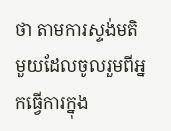ថា តាមការស្ទង់មតិមួយដែលចូលរួមពីអ្នកធ្វើការក្នុង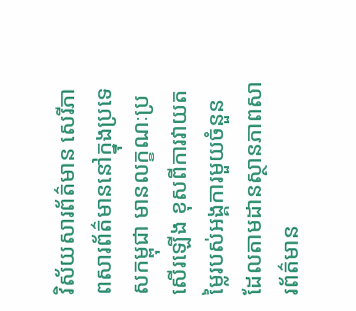វិស័យសារព័ត៌មាន សេរីភាពសារព័ត៌មាននៅក្នុងប្រទេសកម្ពុជា មានលក្ខណៈប្រសើរឡើង ខុសពីការវាយតម្លៃរបស់អង្គការមួយចំនួនដែលតាមដានស្ថានភាពសារព័ត៌មាន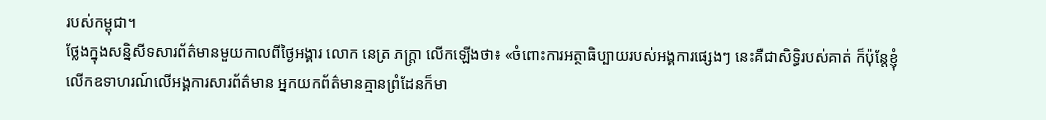របស់កម្ពុជា។
ថ្លែងក្នុងសន្និសីទសារព័ត៌មានមួយកាលពីថ្ងៃអង្គារ លោក នេត្រ ភក្ត្រា លើកឡើងថា៖ «ចំពោះការអត្ថាធិប្បាយរបស់អង្គការផ្សេងៗ នេះគឺជាសិទ្ធិរបស់គាត់ ក៏ប៉ុន្តែខ្ញុំលើកឧទាហរណ៍លើអង្គការសារព័ត៌មាន អ្នកយកព័ត៌មានគ្មានព្រំដែនក៏មា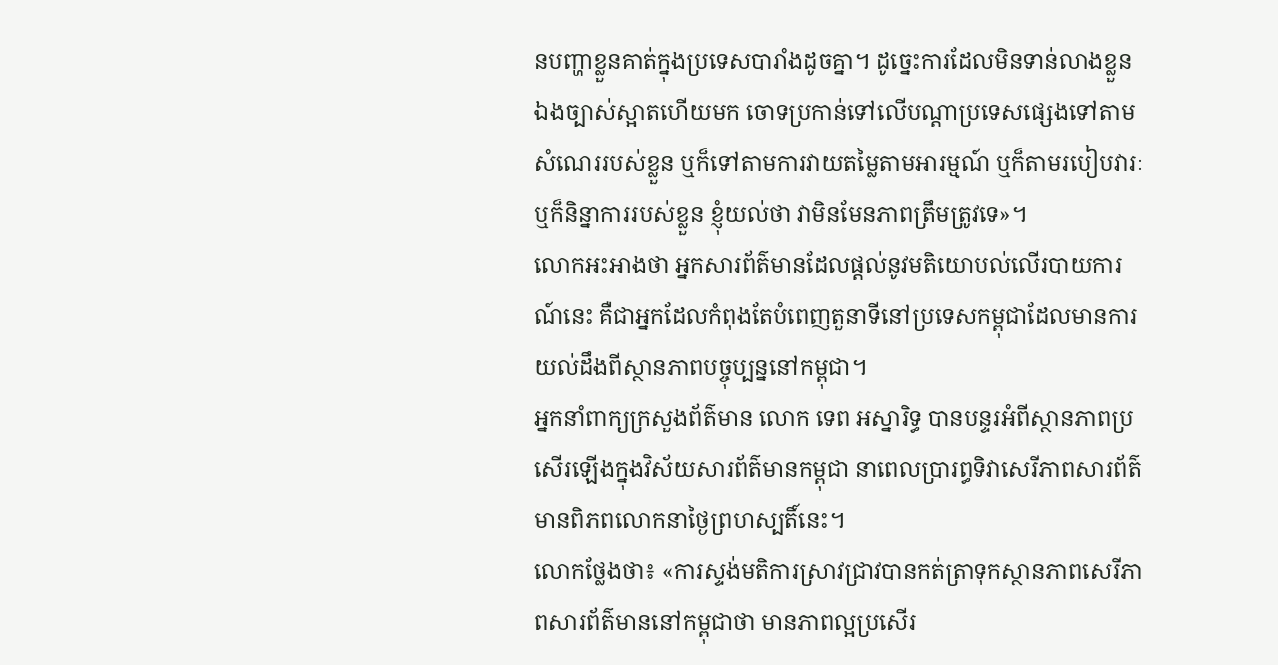នបញ្ហាខ្លួនគាត់ក្នុងប្រទេសបារាំងដូចគ្នា។ ដូច្នេះការដែលមិនទាន់លាងខ្លួនឯងច្បាស់ស្អាតហើយមក ចោទប្រកាន់ទៅលើបណ្តាប្រទេសផ្សេងទៅតាមសំណេររបស់ខ្លួន ឬក៏ទៅតាមការវាយតម្លៃតាមអារម្មណ៍ ឬក៏តាមរបៀបវារៈ ឬក៏និន្នាការរបស់ខ្លួន ខ្ញុំយល់ថា វាមិនមែនភាពត្រឹមត្រូវទេ»។
លោកអះអាងថា អ្នកសារព័ត៌មានដែលផ្តល់នូវមតិយោបល់លើរបាយការណ៍នេះ គឺជាអ្នកដែលកំពុងតែបំពេញតួនាទីនៅប្រទេសកម្ពុជាដែលមានការយល់ដឹងពីស្ថានភាពបច្ចុប្បន្ននៅកម្ពុជា។
អ្នកនាំពាក្យក្រសួងព័ត៌មាន លោក ទេព អស្នារិទ្ធ បានបន្ទរអំពីស្ថានភាពប្រសើរឡើងក្នុងវិស័យសារព័ត៌មានកម្ពុជា នាពេលប្រារព្ធទិវាសេរីភាពសារព័ត៌មានពិភពលោកនាថ្ងៃព្រហស្បតិ៍នេះ។
លោកថ្លែងថា៖ «ការស្ទង់មតិការស្រាវជ្រាវបានកត់ត្រាទុកស្ថានភាពសេរីភាពសារព័ត៌មាននៅកម្ពុជាថា មានភាពល្អប្រសើរ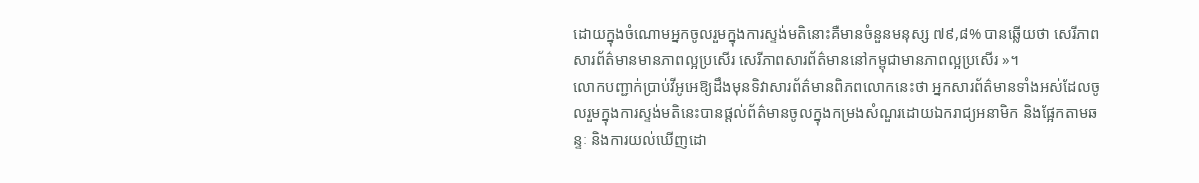ដោយក្នុងចំណោមអ្នកចូលរួមក្នុងការស្ទង់មតិនោះគឺមានចំនួនមនុស្ស ៧៩,៨% បានឆ្លើយថា សេរីភាពសារព័ត៌មានមានភាពល្អប្រសើរ សេរីភាពសារព័ត៌មាននៅកម្ពុជាមានភាពល្អប្រសើរ »។
លោកបញ្ជាក់ប្រាប់វីអូអេឱ្យដឹងមុនទិវាសារព័ត៌មានពិភពលោកនេះថា អ្នកសារព័ត៌មានទាំងអស់ដែលចូលរួមក្នុងការស្ទង់មតិនេះបានផ្តល់ព័ត៌មានចូលក្នុងកម្រងសំណួរដោយឯករាជ្យអនាមិក និងផ្អែកតាមឆន្ទៈ និងការយល់ឃើញដោ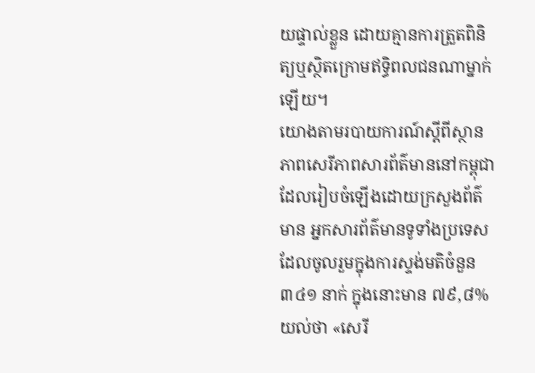យផ្ទាល់ខ្លួន ដោយគ្មានការត្រួតពិនិត្យឬស្ថិតក្រោមឥទ្ធិពលជនណាម្នាក់ឡើយ។
យោងតាមរបាយការណ៍ស្តីពីស្ថានភាពសេរីភាពសារព័ត៌មាននៅកម្ពុជាដែលរៀបចំឡើងដោយក្រសួងព័ត៌មាន អ្នកសារព័ត៌មានទូទាំងប្រទេសដែលចូលរួមក្នុងការស្ទង់មតិចំនួន ៣៤១ នាក់ ក្នុងនោះមាន ៧៩,៨% យល់ថា «សេរី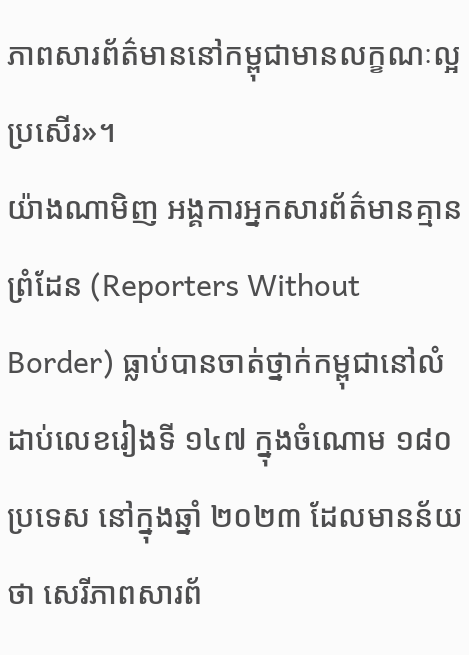ភាពសារព័ត៌មាននៅកម្ពុជាមានលក្ខណៈល្អប្រសើរ»។
យ៉ាងណាមិញ អង្គការអ្នកសារព័ត៌មានគ្មានព្រំដែន (Reporters Without Border) ធ្លាប់បានចាត់ថ្នាក់កម្ពុជានៅលំដាប់លេខរៀងទី ១៤៧ ក្នុងចំណោម ១៨០ ប្រទេស នៅក្នុងឆ្នាំ ២០២៣ ដែលមានន័យថា សេរីភាពសារព័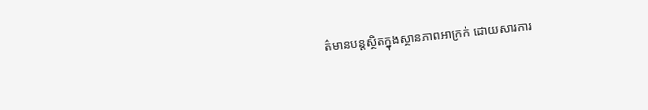ត៌មានបន្តស្ថិតក្នុងស្ថានភាពអាក្រក់ ដោយសារការ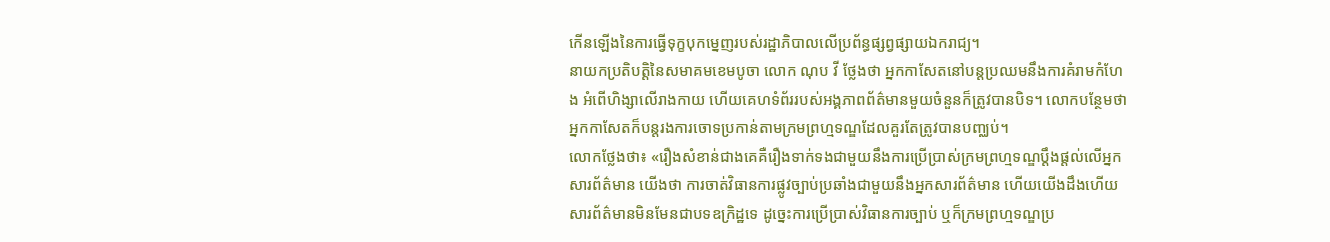កើនឡើងនៃការធ្វើទុក្ខបុកម្នេញរបស់រដ្ឋាភិបាលលើប្រព័ន្ធផ្សព្វផ្សាយឯករាជ្យ។
នាយកប្រតិបត្តិនៃសមាគមខេមបូចា លោក ណុប វី ថ្លែងថា អ្នកកាសែតនៅបន្តប្រឈមនឹងការគំរាមកំហែង អំពើហិង្សាលើរាងកាយ ហើយគេហទំព័ររបស់អង្គភាពព័ត៌មានមួយចំនួនក៏ត្រូវបានបិទ។ លោកបន្ថែមថា អ្នកកាសែតក៏បន្តរងការចោទប្រកាន់តាមក្រមព្រហ្មទណ្ឌដែលគួរតែត្រូវបានបញ្ឈប់។
លោកថ្លែងថា៖ «រឿងសំខាន់ជាងគេគឺរឿងទាក់ទងជាមួយនឹងការប្រើប្រាស់ក្រមព្រហ្មទណ្ឌប្តឹងផ្តល់លើអ្នកសារព័ត៌មាន យើងថា ការចាត់វិធានការផ្លូវច្បាប់ប្រឆាំងជាមួយនឹងអ្នកសារព័ត៌មាន ហើយយើងដឹងហើយសារព័ត៌មានមិនមែនជាបទឧក្រិដ្ឋទេ ដូច្នេះការប្រើប្រាស់វិធានការច្បាប់ ឬក៏ក្រមព្រហ្មទណ្ឌប្រ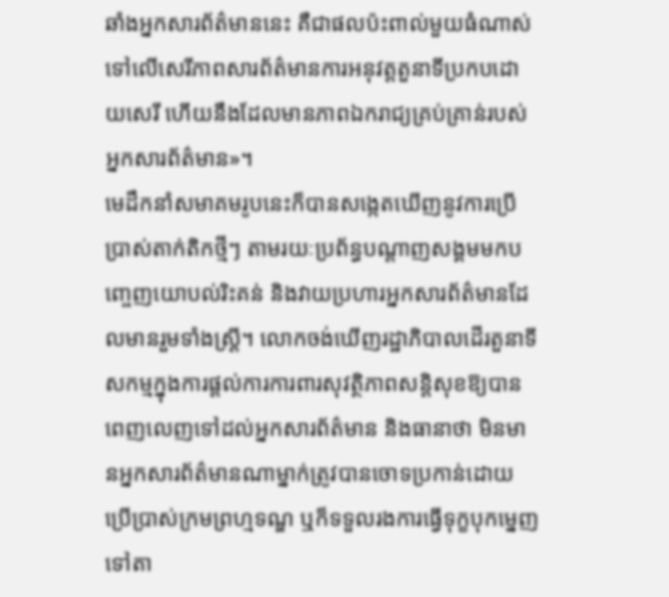ឆាំងអ្នកសារព័ត៌មាននេះ គឺជាផលប៉ះពាល់មួយធំណាស់ទៅលើសេរីភាពសារព័ត៌មានការអនុវត្តតួនាទីប្រកបដោយសេរី ហើយនឹងដែលមានភាពឯករាជ្យគ្រប់គ្រាន់របស់អ្នកសារព័ត៌មាន»។
មេដឹកនាំសមាគមរូបនេះក៏បានសង្កេតឃើញនូវការប្រើប្រាស់តាក់តិកថ្មីៗ តាមរយៈប្រព័ន្ធបណ្តាញសង្គមមកបញ្ចេញយោបល់រិះគន់ និងវាយប្រហារអ្នកសារព័ត៌មានដែលមានរួមទាំងស្រ្តី។ លោកចង់ឃើញរដ្ឋាភិបាលដើរតួនាទីសកម្មក្នុងការផ្តល់ការការពារសុវត្ថិភាពសន្តិសុខឱ្យបានពេញលេញទៅដល់អ្នកសារព័ត៌មាន និងធានាថា មិនមានអ្នកសារព័ត៌មានណាម្នាក់ត្រូវបានចោទប្រកាន់ដោយប្រើប្រាស់ក្រមព្រហ្មទណ្ឌ ឬក៏ទទួលរងការធ្វើទុក្ខបុកម្នេញទៅតា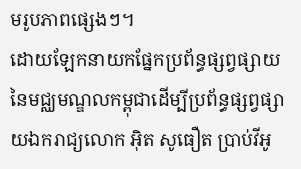មរូបភាពផ្សេងៗ។
ដោយឡែកនាយកផ្នែកប្រព័ន្ធផ្សព្វផ្សាយនៃមជ្ឈមណ្ឌលកម្ពុជាដើម្បីប្រព័ន្ធផ្សព្វផ្សាយឯករាជ្យលោក អ៊ិត សូធឿត ប្រាប់វីអូ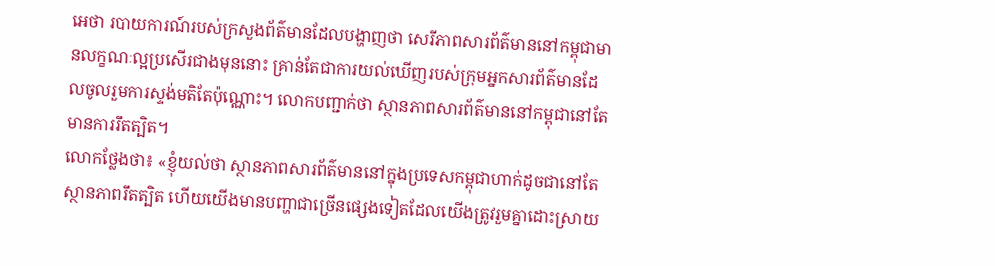អេថា របាយការណ៍របស់ក្រសួងព័ត៌មានដែលបង្ហាញថា សេរីភាពសារព័ត៌មាននៅកម្ពុជាមានលក្ខណៈល្អប្រសើរជាងមុននោះ គ្រាន់តែជាការយល់ឃើញរបស់ក្រុមអ្នកសារព័ត៌មានដែលចូលរួមការស្ទង់មតិតែប៉ុណ្ណោះ។ លោកបញ្ជាក់ថា ស្ថានភាពសារព័ត៌មាននៅកម្ពុជានៅតែមានការរឹតត្បិត។
លោកថ្លែងថា៖ «ខ្ញុំយល់ថា ស្ថានភាពសារព័ត៌មាននៅក្នុងប្រទេសកម្ពុជាហាក់ដូចជានៅតែស្ថានភាពរឹតត្បិត ហើយយើងមានបញ្ហាជាច្រើនផ្សេងទៀតដែលយើងត្រូវរួមគ្នាដោះស្រាយ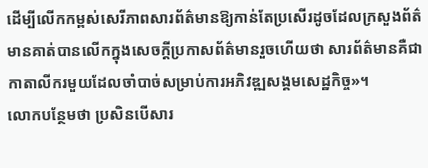ដើម្បីលើកកម្ពស់សេរីភាពសារព័ត៌មានឱ្យកាន់តែប្រសើរដូចដែលក្រសួងព័ត៌មានគាត់បានលើកក្នុងសេចក្តីប្រកាសព័ត៌មានរួចហើយថា សារព័ត៌មានគឺជាកាតាលីករមួយដែលចាំបាច់សម្រាប់ការអភិវឌ្ឍសង្គមសេដ្ឋកិច្ច»។
លោកបន្ថែមថា ប្រសិនបើសារ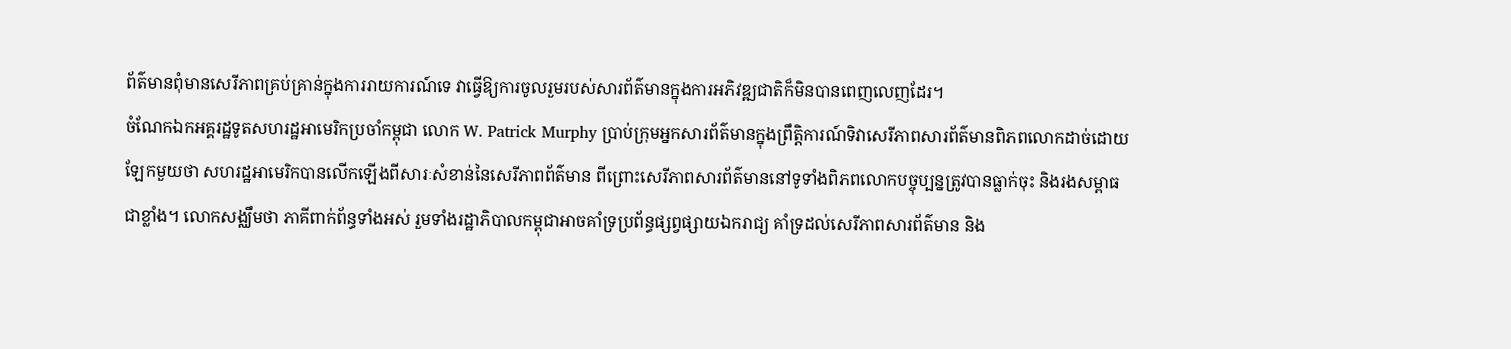ព័ត៌មានពុំមានសេរីភាពគ្រប់គ្រាន់ក្នុងការរាយការណ៍ទេ វាធ្វើឱ្យការចូលរួមរបស់សារព័ត៌មានក្នុងការអភិវឌ្ឍជាតិក៏មិនបានពេញលេញដែរ។
ចំណែកឯកអគ្គរដ្ឋទូតសហរដ្ឋអាមេរិកប្រចាំកម្ពុជា លោក W. Patrick Murphy ប្រាប់ក្រុមអ្នកសារព័ត៌មានក្នុងព្រឹត្តិការណ៍ទិវាសេរីភាពសារព័ត៌មានពិភពលោកដាច់ដោយឡែកមួយថា សហរដ្ឋអាមេរិកបានលើកឡើងពីសារៈសំខាន់នៃសេរីភាពព័ត៌មាន ពីព្រោះសេរីភាពសារព័ត៌មាននៅទូទាំងពិភពលោកបច្ចុប្បន្នត្រូវបានធ្លាក់ចុះ និងរងសម្ពាធជាខ្លាំង។ លោកសង្ឈឹមថា ភាគីពាក់ព័ន្ធទាំងអស់ រួមទាំងរដ្ឋាភិបាលកម្ពុជាអាចគាំទ្រប្រព័ន្ធផ្សព្វផ្សាយឯករាជ្យ គាំទ្រដល់សេរីភាពសារព័ត៌មាន និង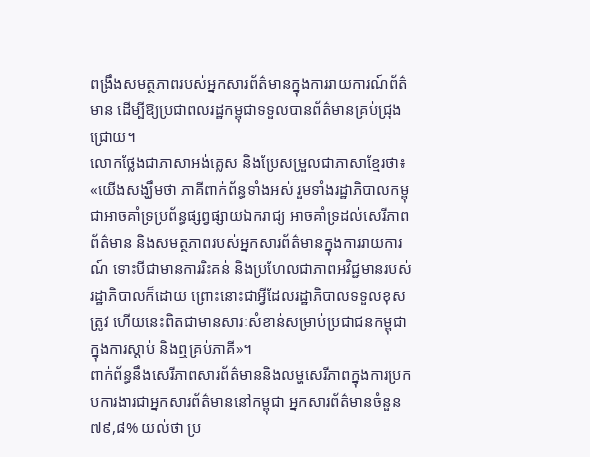ពង្រឹងសមត្ថភាពរបស់អ្នកសារព័ត៌មានក្នុងការរាយការណ៍ព័ត៌មាន ដើម្បីឱ្យប្រជាពលរដ្ឋកម្ពុជាទទួលបានព័ត៌មានគ្រប់ជ្រុងជ្រោយ។
លោកថ្លែងជាភាសាអង់គ្លេស និងប្រែសម្រួលជាភាសាខ្មែរថា៖ «យើងសង្ឃឹមថា ភាគីពាក់ព័ន្ធទាំងអស់ រួមទាំងរដ្ឋាភិបាលកម្ពុជាអាចគាំទ្រប្រព័ន្ធផ្សព្វផ្សាយឯករាជ្យ អាចគាំទ្រដល់សេរីភាពព័ត៌មាន និងសមត្ថភាពរបស់អ្នកសារព័ត៌មានក្នុងការរាយការណ៍ ទោះបីជាមានការរិះគន់ និងប្រហែលជាភាពអវិជ្ជមានរបស់រដ្ឋាភិបាលក៏ដោយ ព្រោះនោះជាអ្វីដែលរដ្ឋាភិបាលទទួលខុសត្រូវ ហើយនេះពិតជាមានសារៈសំខាន់សម្រាប់ប្រជាជនកម្ពុជាក្នុងការស្តាប់ និងឮគ្រប់ភាគី»។
ពាក់ព័ន្ធនឹងសេរីភាពសារព័ត៌មាននិងលម្ហសេរីភាពក្នុងការប្រកបការងារជាអ្នកសារព័ត៌មាននៅកម្ពុជា អ្នកសារព័ត៌មានចំនួន ៧៩,៨% យល់ថា ប្រ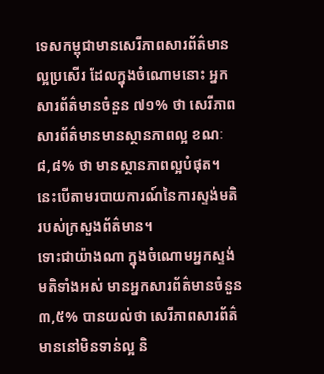ទេសកម្ពុជាមានសេរីភាពសារព័ត៌មានល្អប្រសើរ ដែលក្នុងចំណោមនោះ អ្នកសារព័ត៌មានចំនួន ៧១% ថា សេរីភាពសារព័ត៌មានមានស្ថានភាពល្អ ខណៈ ៨,៨% ថា មានស្ថានភាពល្អបំផុត។ នេះបើតាមរបាយការណ៍នៃការស្ទង់មតិរបស់ក្រសួងព័ត៌មាន។
ទោះជាយ៉ាងណា ក្នុងចំណោមអ្នកស្ទង់មតិទាំងអស់ មានអ្នកសារព័ត៌មានចំនួន ៣,៥% បានយល់ថា សេរីភាពសារព័ត៌មាននៅមិនទាន់ល្អ និ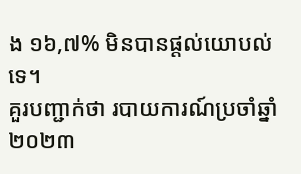ង ១៦,៧% មិនបានផ្តល់យោបល់ទេ។
គួរបញ្ជាក់ថា របាយការណ៍ប្រចាំឆ្នាំ ២០២៣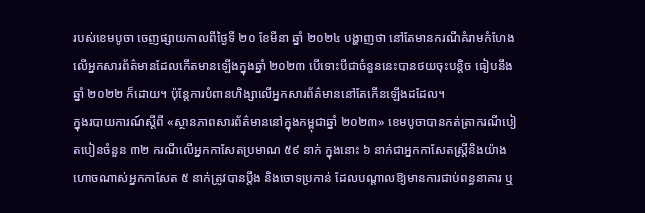របស់ខេមបូចា ចេញផ្សាយកាលពីថ្ងៃទី ២០ ខែមីនា ឆ្នាំ ២០២៤ បង្ហាញថា នៅតែមានករណីគំរាមកំហែងលើអ្នកសារព័ត៌មានដែលកើតមានឡើងក្នុងឆ្នាំ ២០២៣ បើទោះបីជាចំនួននេះបានថយចុះបន្តិច ធៀបនឹងឆ្នាំ ២០២២ ក៏ដោយ។ ប៉ុន្តែការបំពានហិង្សាលើអ្នកសារព័ត៌មាននៅតែកើនឡើងដដែល។
ក្នុងរបាយការណ៍ស្តីពី «ស្ថានភាពសារព័ត៌មាននៅក្នុងកម្ពុជាឆ្នាំ ២០២៣» ខេមបូចាបានកត់ត្រាករណីបៀតបៀនចំនួន ៣២ ករណីលើអ្នកកាសែតប្រមាណ ៥៩ នាក់ ក្នុងនោះ ៦ នាក់ជាអ្នកកាសែតស្ត្រីនិងយ៉ាងហោចណាស់អ្នកកាសែត ៥ នាក់ត្រូវបានប្តឹង និងចោទប្រកាន់ ដែលបណ្តាលឱ្យមានការជាប់ពន្ធនាគារ ឬ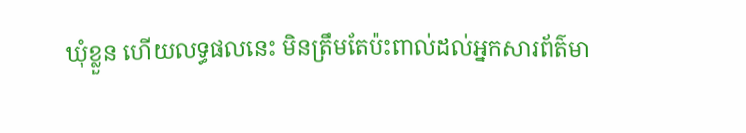ឃុំខ្លួន ហើយលទ្ធផលនេះ មិនត្រឹមតែប៉ះពាល់ដល់អ្នកសារព័ត៌មា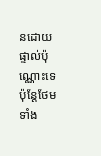នដោយផ្ទាល់ប៉ុណ្ណោះទេ ប៉ុន្តែថែមទាំង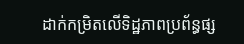ដាក់កម្រិតលើទិដ្ឋភាពប្រព័ន្ធផ្ស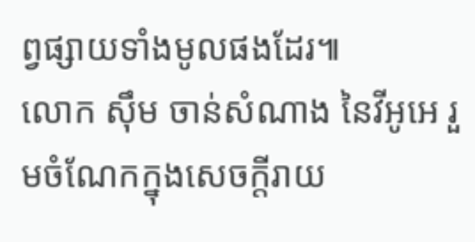ព្វផ្សាយទាំងមូលផងដែរ៕
លោក ស៊ឹម ចាន់សំណាង នៃវីអូអេ រួមចំណែកក្នុងសេចក្តីរាយ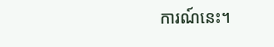ការណ៍នេះ។